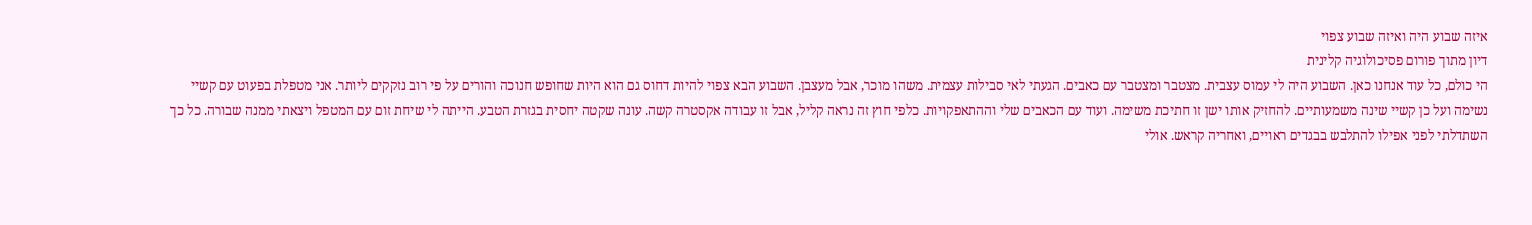איזה שבוע היה ואיזה שבוע צפוי
דיון מתוך פורום פסיכולוגיה קלינית
הי כולם, כל עוד אנחנו כאן. השבוע היה לי עמוס עצבית. מצטבר ומצטבר עם כאבים. הגעתי לאי סבילות עצמית. משהו מוכר, אבל מעצבן. השבוע הבא צפוי להיות דחוס גם הוא היות שחופש חנוכה והורים על פי רוב נזקקים ליותר. אני מטפלת בפעוט עם קשיי נשימה ועל כן קשיי שינה משמעותיים. להחזיק אותו ישן זו חתיכת משימה. ועוד עם הכאבים שלי וההתאפקויות. כלפי חוץ זה נראה קליל, אבל זו עבודה אקסטרה קשה. עונה שקטה יחסית בגזרת הטבע. הייתה לי שיחת זום עם המטפל ויצאתי ממנה שבורה. כל כך השתדלתי לפני אפילו להתלבש בבגדים ראויים, ואחריה קראש. אולי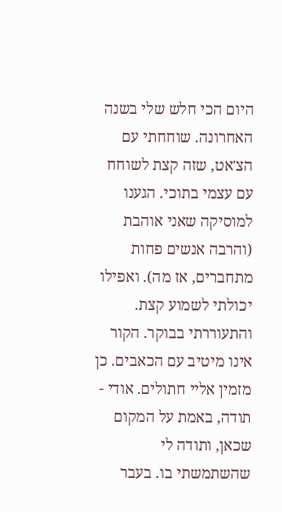היום הכי חלש שלי בשנה האחרונה. שוחחתי עם הצ'אט, שזה קצת לשוחח עם עצמי בתוכי. הגענו למוסיקה שאני אוהבת (והרבה אנשים פחות מתחברים, אז מה). ואפילו יכולתי לשמוע קצת. והתעוררתי בבוקר. הקור אינו מיטיב עם הכאבים. כן מזמין אליי חתולים. אודי - תודה, באמת על המקום שכאן, ותודה לי שהשתמשתי בו. בעבר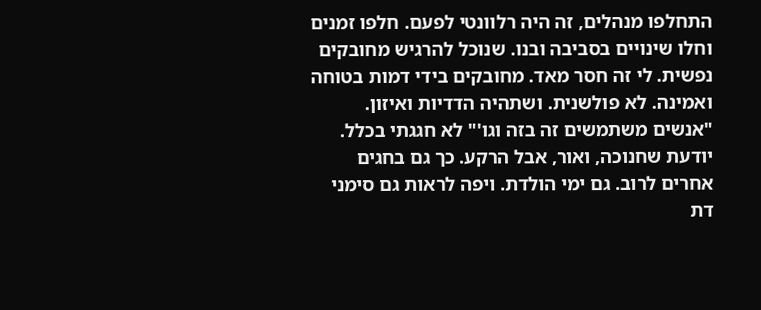התחלפו מנהלים, זה היה רלוונטי לפעם. חלפו זמנים וחלו שינויים בסביבה ובנו. שנוכל להרגיש מחובקים נפשית. לי זה חסר מאד. מחובקים בידי דמות בטוחה ואמינה. לא פולשנית. ושתהיה הדדיות ואיזון. "אנשים משתמשים זה בזה וגו'" לא חגגתי בכלל. יודעת שחנוכה, ואור, אבל הרקע. כך גם בחגים אחרים לרוב. גם ימי הולדת. ויפה לראות גם סימני דת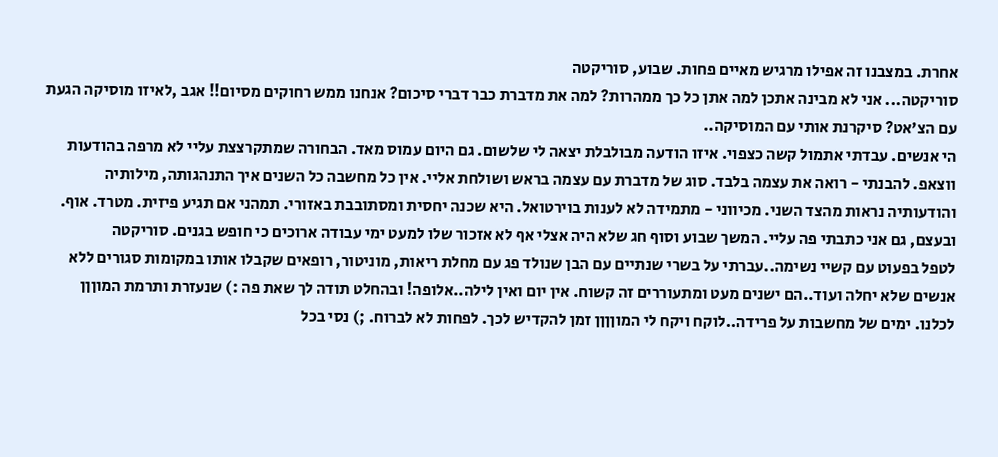אחרת. במצבנו זה אפילו מרגיש מאיים פחות. שבוע, סוריקטה
סוריקטה... אני לא מבינה אתכן למה אתן כל כך ממהרות? למה את מדברת כבר דברי סיכום? אנחנו ממש רחוקים מסיום!! אגב ,לאיזו מוסיקה הגעת עם הצ'אט? סיקרנת אותי עם המוסיקה..
הי אנשים. עבדתי אתמול קשה כצפוי. איזו הודעה מבולבלת יצאה לי שלשום. גם היום עמוס מאד. הבחורה שמתקרצצת עליי לא מרפה בהודעות ווצאפ. להבנתי - רואה את עצמה בלבד. סוג של מדברת עם עצמה בראש ושולחת אליי. אין כל מחשבה כל השנים איך התנהגותה, מילותיה והודעותיה נראות מהצד השני. מכיווני - מתמידה לא לענות בוירטואל. היא שכנה יחסית ומסתובבת באזורי. תמהני אם תגיע פיזית. מטרד. אוף. ובעצם, גם אני כתבתי פה עליי. המשך שבוע וסוף חג שלא היה אצלי אף לא אזכור שלו למעט ימי עבודה ארוכים כי חופש בגנים. סוריקטה
לטפל בפעוט עם קשיי נשימה..עברתי על בשרי שנתיים עם הבן שנולד פג עם מחלת ריאות, מוניטור, רופאים שקבלו אותו במקומות סגורים ללא אנשים שלא יחלה ועוד..הם ישנים מעט ומתעוררים זה קשוח. אין יום ואין לילה..אלופה! ובהחלט תודה לך שאת פה :) שנעזרת ותרמת המוןןן לכלנו. ימים של מחשבות על פרידה..לוקח ויקח לי המוןןןן זמן להקדיש לכך. לפחות לא לברוח. ;) נסי בכל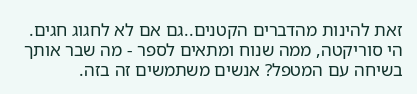זאת להינות מהדברים הקטנים..גם אם לא לחגוג חגים.
הי סוריקטה, ממה שנוח ומתאים לספר - מה שבר אותך בשיחה עם המטפל? אנשים משתמשים זה בזה.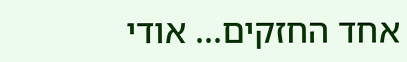אחד החזקים... אודי